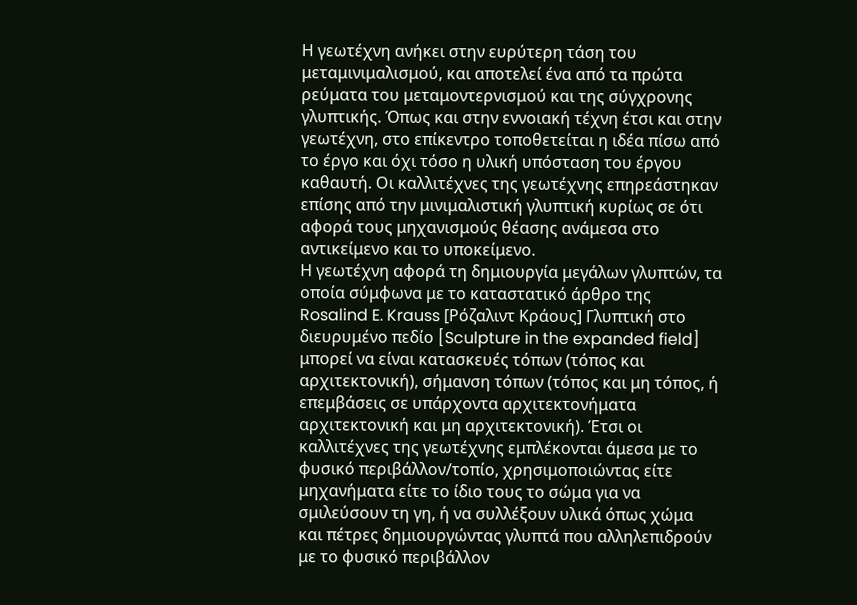Η γεωτέχνη ανήκει στην ευρύτερη τάση του μεταμινιμαλισμού, και αποτελεί ένα από τα πρώτα ρεύματα του μεταμοντερνισμού και της σύγχρονης γλυπτικής. Όπως και στην εννοιακή τέχνη έτσι και στην γεωτέχνη, στο επίκεντρο τοποθετείται η ιδέα πίσω από το έργο και όχι τόσο η υλική υπόσταση του έργου καθαυτή. Οι καλλιτέχνες της γεωτέχνης επηρεάστηκαν επίσης από την μινιμαλιστική γλυπτική κυρίως σε ότι αφορά τους μηχανισμούς θέασης ανάμεσα στο αντικείμενο και το υποκείμενο.
Η γεωτέχνη αφορά τη δημιουργία μεγάλων γλυπτών, τα οποία σύμφωνα με τo καταστατικό άρθρο της Rosalind E. Krauss [Ρόζαλιντ Κράους] Γλυπτική στο διευρυμένο πεδίο [Sculpture in the expanded field] μπορεί να είναι κατασκευές τόπων (τόπος και αρχιτεκτονική), σήμανση τόπων (τόπος και μη τόπος, ή επεμβάσεις σε υπάρχοντα αρχιτεκτονήματα αρχιτεκτονική και μη αρχιτεκτονική). Έτσι οι καλλιτέχνες της γεωτέχνης εμπλέκονται άμεσα με το φυσικό περιβάλλον/τοπίο, χρησιμοποιώντας είτε μηχανήματα είτε το ίδιο τους το σώμα για να σμιλεύσουν τη γη, ή να συλλέξουν υλικά όπως χώμα και πέτρες δημιουργώντας γλυπτά που αλληλεπιδρούν με το φυσικό περιβάλλον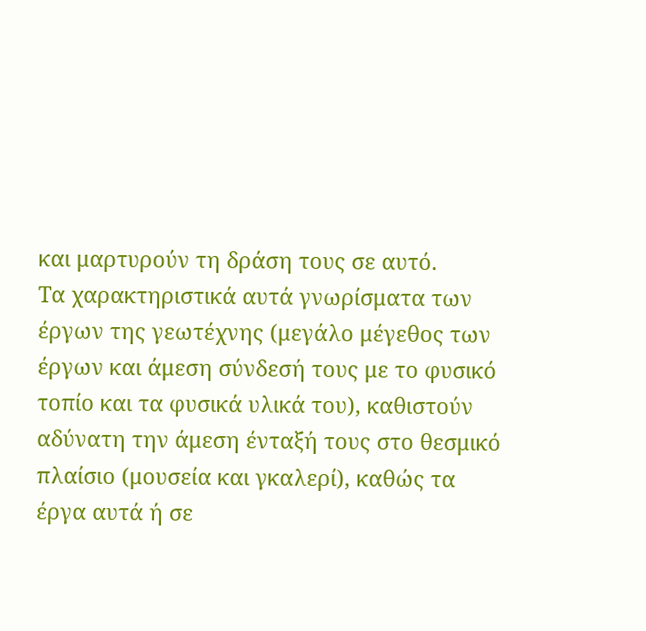και μαρτυρούν τη δράση τους σε αυτό.
Τα χαρακτηριστικά αυτά γνωρίσματα των έργων της γεωτέχνης (μεγάλο μέγεθος των έργων και άμεση σύνδεσή τους με το φυσικό τοπίο και τα φυσικά υλικά του), καθιστούν αδύνατη την άμεση ένταξή τους στο θεσμικό πλαίσιο (μουσεία και γκαλερί), καθώς τα έργα αυτά ή σε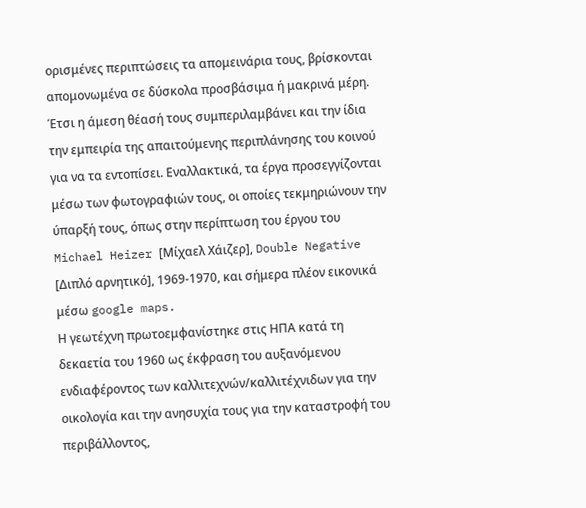ορισμένες περιπτώσεις τα απομεινάρια τους, βρίσκονται απομονωμένα σε δύσκολα προσβάσιμα ή μακρινά μέρη. Έτσι η άμεση θέασή τους συμπεριλαμβάνει και την ίδια την εμπειρία της απαιτούμενης περιπλάνησης του κοινού για να τα εντοπίσει. Εναλλακτικά, τα έργα προσεγγίζονται μέσω των φωτογραφιών τους, οι οποίες τεκμηριώνουν την ύπαρξή τους, όπως στην περίπτωση του έργου του Michael Heizer [Μίχαελ Χάιζερ], Double Negative [Διπλό αρνητικό], 1969-1970, και σήμερα πλέον εικονικά μέσω google maps.
Η γεωτέχνη πρωτοεμφανίστηκε στις ΗΠΑ κατά τη δεκαετία του 1960 ως έκφραση του αυξανόμενου ενδιαφέροντος των καλλιτεχνών/καλλιτέχνιδων για την οικολογία και την ανησυχία τους για την καταστροφή του περιβάλλοντος,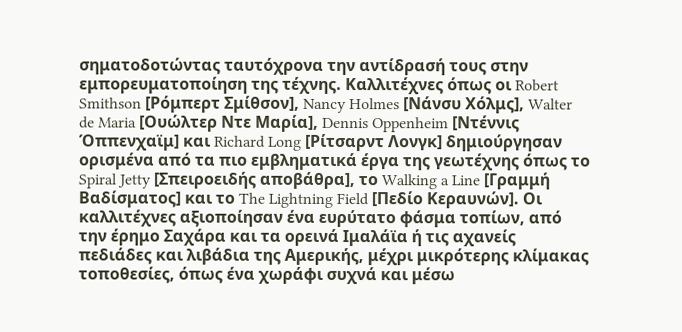σηματοδοτώντας ταυτόχρονα την αντίδρασή τους στην εμπορευματοποίηση της τέχνης. Καλλιτέχνες όπως οι Robert Smithson [Ρόμπερτ Σμίθσον], Nancy Holmes [Νάνσυ Χόλμς], Walter de Maria [Ουώλτερ Ντε Μαρία], Dennis Oppenheim [Ντέννις Όππενχαϊμ] και Richard Long [Ρίτσαρντ Λονγκ] δημιούργησαν ορισμένα από τα πιο εμβληματικά έργα της γεωτέχνης όπως το Spiral Jetty [Σπειροειδής αποβάθρα], το Walking a Line [Γραμμή Βαδίσματος] και το The Lightning Field [Πεδίο Κεραυνών]. Οι καλλιτέχνες αξιοποίησαν ένα ευρύτατο φάσμα τοπίων, από την έρημο Σαχάρα και τα ορεινά Ιμαλάϊα ή τις αχανείς πεδιάδες και λιβάδια της Αμερικής, μέχρι μικρότερης κλίμακας τοποθεσίες, όπως ένα χωράφι συχνά και μέσω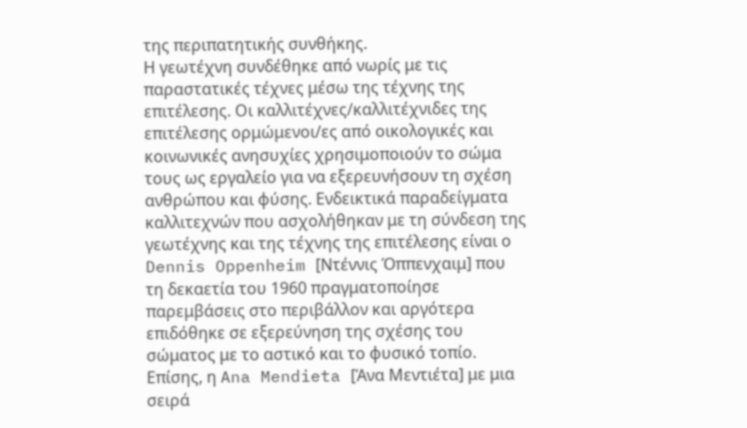της περιπατητικής συνθήκης.
Η γεωτέχνη συνδέθηκε από νωρίς με τις παραστατικές τέχνες μέσω της τέχνης της επιτέλεσης. Οι καλλιτέχνες/καλλιτέχνιδες της επιτέλεσης ορμώμενοι/ες από οικολογικές και κοινωνικές ανησυχίες χρησιμοποιούν το σώμα τους ως εργαλείο για να εξερευνήσουν τη σχέση ανθρώπου και φύσης. Ενδεικτικά παραδείγματα καλλιτεχνών που ασχολήθηκαν με τη σύνδεση της γεωτέχνης και της τέχνης της επιτέλεσης είναι ο Dennis Oppenheim [Ντέννις Όππενχαιμ] που τη δεκαετία του 1960 πραγματοποίησε παρεμβάσεις στο περιβάλλον και αργότερα επιδόθηκε σε εξερεύνηση της σχέσης του σώματος με το αστικό και το φυσικό τοπίο. Επίσης, η Ana Mendieta [Άνα Μεντιέτα] με μια σειρά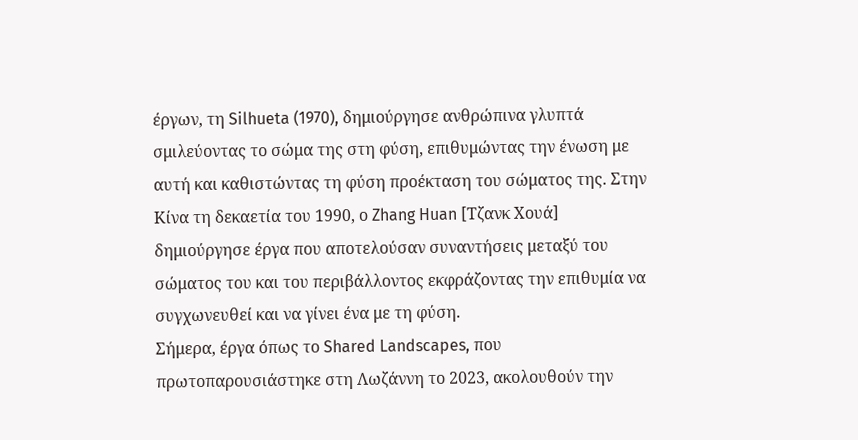έργων, τη Silhueta (1970), δημιούργησε ανθρώπινα γλυπτά σμιλεύοντας το σώμα της στη φύση, επιθυμώντας την ένωση με αυτή και καθιστώντας τη φύση προέκταση του σώματος της. Στην Κίνα τη δεκαετία του 1990, ο Zhang Huan [Τζανκ Χουά] δημιούργησε έργα που αποτελούσαν συναντήσεις μεταξύ του σώματος του και του περιβάλλοντος εκφράζοντας την επιθυμία να συγχωνευθεί και να γίνει ένα με τη φύση.
Σήμερα, έργα όπως το Shared Landscapes, που πρωτοπαρουσιάστηκε στη Λωζάννη το 2023, ακολουθούν την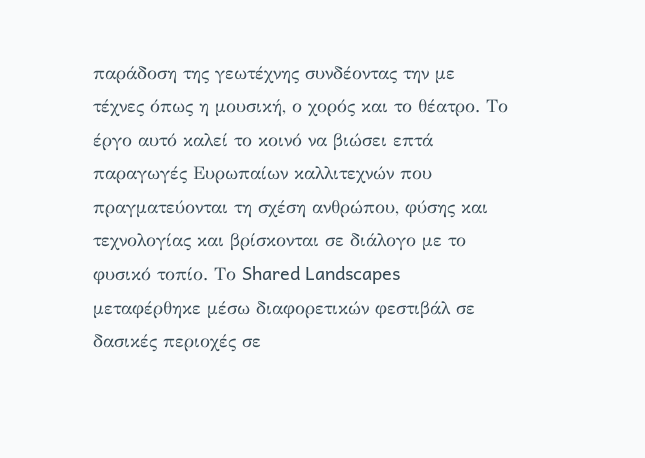παράδοση της γεωτέχνης συνδέοντας την με τέχνες όπως η μουσική, ο χορός και το θέατρο. Το έργο αυτό καλεί το κοινό να βιώσει επτά παραγωγές Ευρωπαίων καλλιτεχνών που πραγματεύονται τη σχέση ανθρώπου, φύσης και τεχνολογίας και βρίσκονται σε διάλογο με το φυσικό τοπίο. Το Shared Landscapes μεταφέρθηκε μέσω διαφορετικών φεστιβάλ σε δασικές περιοχές σε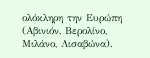ολόκληρη την Ευρώπη (Αβινιόν, Βερολίνο, Μιλάνο, Λισαβώνα).